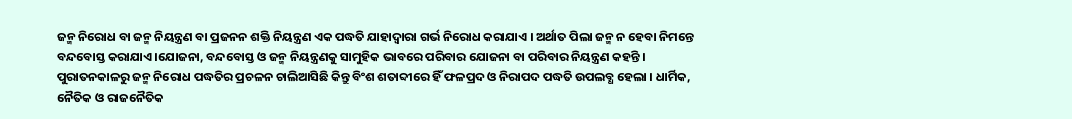ଜନ୍ମ ନିରୋଧ ବା ଜନ୍ମ ନିୟନ୍ତ୍ରଣ ବା ପ୍ରଜନନ ଶକ୍ତି ନିୟନ୍ତ୍ରଣ ଏକ ପଦ୍ଧତି ଯାହାଦ୍ଵାରା ଗର୍ଭ ନିରୋଧ କରାଯାଏ । ଅର୍ଥାତ ପିଲା ଜନ୍ମ ନ ହେବା ନିମନ୍ତେ ବନ୍ଦବୋସ୍ତ କରାଯାଏ ।ଯୋଜନା, ବନ୍ଦବୋସ୍ତ ଓ ଜନ୍ମ ନିୟନ୍ତ୍ରଣକୁ ସାମୁହିକ ଭାବରେ ପରିବାର ଯୋଜନା ବା ପରିବାର ନିୟନ୍ତ୍ରଣ କହନ୍ତି । ପୁରାତନକାଳରୁ ଜନ୍ମ ନିରୋଧ ପଦ୍ଧତିର ପ୍ରଚଳନ ଚାଲିଆସିଛି କିନ୍ତୁ ବିଂଶ ଶତାବ୍ଦୀରେ ହିଁ ଫଳପ୍ରଦ ଓ ନିରାପଦ ପଦ୍ଧତି ଉପଲବ୍ଧ ହେଲା । ଧାର୍ମିକ, ନୈତିକ ଓ ରାଜନୈତିକ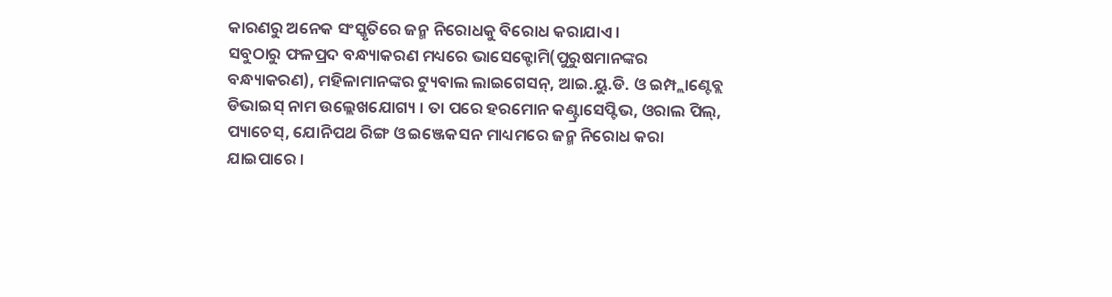କାରଣରୁ ଅନେକ ସଂସ୍କୃତିରେ ଜନ୍ମ ନିରୋଧକୁ ବିରୋଧ କରାଯାଏ ।
ସବୁଠାରୁ ଫଳପ୍ରଦ ବନ୍ଧ୍ୟାକରଣ ମଧ୍ୟରେ ଭାସେକ୍ଟୋମି(ପୁରୁଷମାନଙ୍କର ବନ୍ଧ୍ୟାକରଣ), ମହିଳାମାନଙ୍କର ଟ୍ୟୁବାଲ ଲାଇଗେସନ୍, ଆଇ.ୟୁ.ଡି. ଓ ଇମ୍ପ୍ଲାଣ୍ଟେବ୍ଲ ଡିଭାଇସ୍ ନାମ ଉଲ୍ଲେଖଯୋଗ୍ୟ । ତା ପରେ ହରମୋନ କଣ୍ଟ୍ରାସେପ୍ଟିଭ, ଓରାଲ ପିଲ୍, ପ୍ୟାଚେସ୍, ଯୋନିପଥ ରିଙ୍ଗ ଓ ଇଞ୍ଜେକସନ ମାଧ୍ୟମରେ ଜନ୍ମ ନିରୋଧ କରା ଯାଇପାରେ ।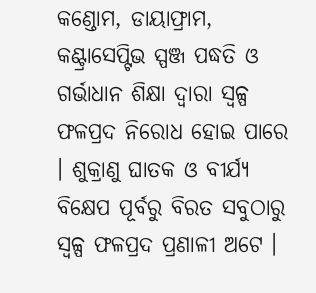କଣ୍ଡୋମ, ଡାୟାଫ୍ରାମ, କଣ୍ଟ୍ରାସେପ୍ଟିଭ ସ୍ପଞ୍ଜ ପଦ୍ଧତି ଓ ଗର୍ଭାଧାନ ଶିକ୍ଷା ଦ୍ଵାରା ସ୍ଵଳ୍ପ ଫଳପ୍ରଦ ନିରୋଧ ହୋଇ ପାରେ । ଶୁକ୍ରାଣୁ ଘାତକ ଓ ବୀର୍ଯ୍ୟ ବିକ୍ଷେପ ପୂର୍ବରୁ ବିରତ ସବୁଠାରୁ ସ୍ଵଳ୍ପ ଫଳପ୍ରଦ ପ୍ରଣାଳୀ ଅଟେ ।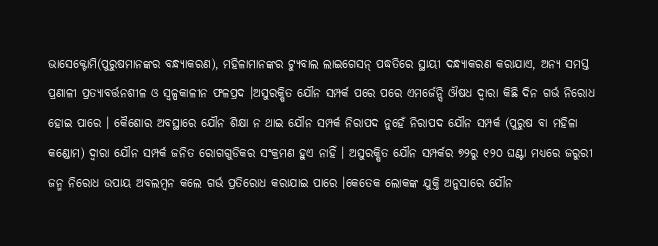ଭାସେକ୍ଟୋମି(ପୁରୁଷମାନଙ୍କର ବନ୍ଧ୍ୟାକରଣ), ମହିଳାମାନଙ୍କର ଟ୍ୟୁବାଲ ଲାଇଗେସନ୍ ପଦ୍ଧତିରେ ସ୍ଥାୟୀ ଦନ୍ଧ୍ୟାକରଣ କରାଯାଏ, ଅନ୍ୟ ସମସ୍ତ ପ୍ରଣାଳୀ ପ୍ରତ୍ୟାବର୍ତ୍ତନଶୀଳ ଓ ସ୍ଵଳ୍ପକାଳୀନ ଫଳପ୍ରଦ ।ଅସୁରକ୍ଷିତ ଯୌନ ସମ୍ପର୍କ ପରେ ପରେ ଏମର୍ଜେନ୍ସି ଔଷଧ ଦ୍ଵାରା କିଛି ଦିନ ଗର୍ଭ ନିରୋଧ ହୋଇ ପାରେ । କୈଶୋର ଅବସ୍ଥାରେ ଯୌନ ଶିକ୍ଷା ନ ଥାଇ ଯୌନ ସମ୍ପର୍କ ନିରାପଦ ନୁହେଁ ନିରାପଦ ଯୌନ ସମ୍ପର୍କ (ପୁରୁଷ ବା ମହିଳା କଣ୍ଡୋମ) ଦ୍ଵାରା ଯୌନ ସମ୍ପର୍କ ଜନିତ ରୋଗଗୁଡିକର ସଂକ୍ରମଣ ହୁଏ ନାହିଁ । ଅସୁରକ୍ଷିତ ଯୌନ ସମ୍ପର୍କର ୭୨ରୁ ୧୨୦ ଘଣ୍ଟା ମଧ୍ୟରେ ଜରୁରୀ ଜନ୍ମ ନିରୋଧ ଉପାୟ ଅବଲମ୍ବନ କଲେ ଗର୍ଭ ପ୍ରତିରୋଧ କରାଯାଇ ପାରେ ।କେତେକ ଲୋକଙ୍କ ଯୁକ୍ତି ଅନୁସାରେ ଯୌନ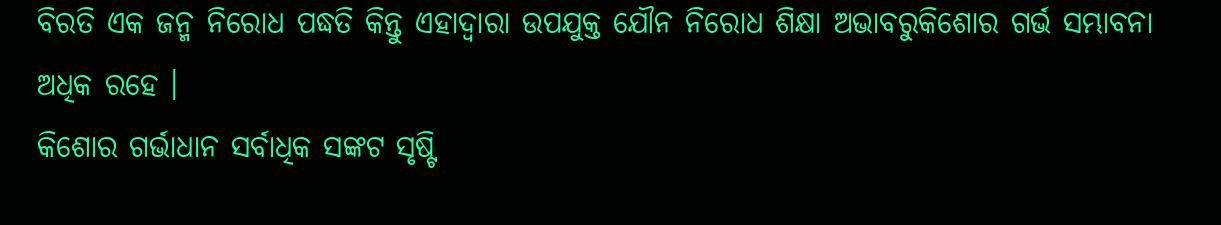ବିରତି ଏକ ଜନ୍ମ ନିରୋଧ ପଦ୍ଧତି କିନ୍ତୁ ଏହାଦ୍ୱାରା ଉପଯୁକ୍ତ ଯୌନ ନିରୋଧ ଶିକ୍ଷା ଅଭାବରୁକିଶୋର ଗର୍ଭ ସମ୍ଭାବନା ଅଧିକ ରହେ ।
କିଶୋର ଗର୍ଭାଧାନ ସର୍ବାଧିକ ସଙ୍କଟ ସୃଷ୍ଟି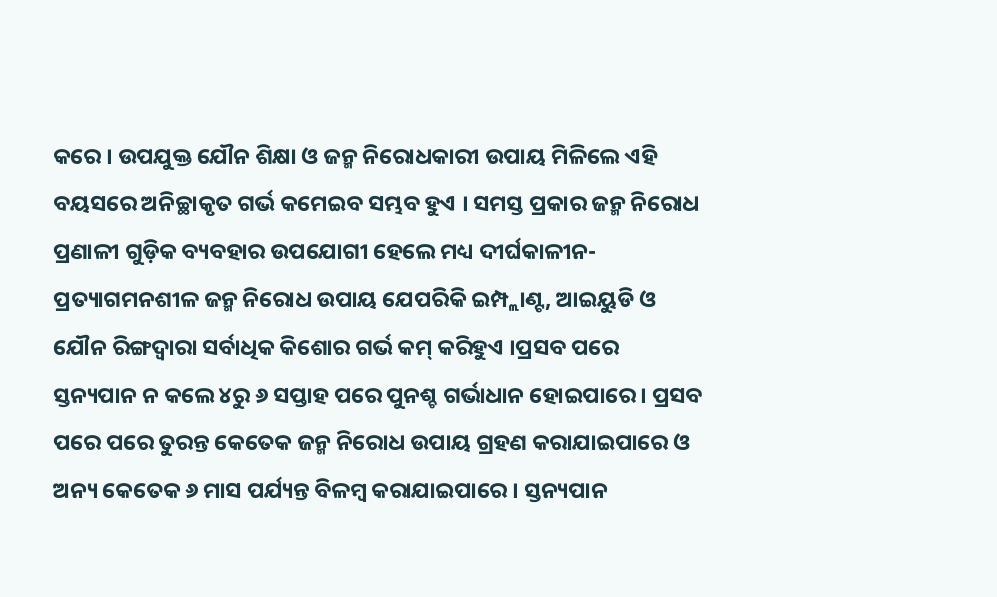କରେ । ଉପଯୁକ୍ତ ଯୌନ ଶିକ୍ଷା ଓ ଜନ୍ମ ନିରୋଧକାରୀ ଉପାୟ ମିଳିଲେ ଏହି ବୟସରେ ଅନିଚ୍ଛାକୃତ ଗର୍ଭ କମେଇବ ସମ୍ଭବ ହୁଏ । ସମସ୍ତ ପ୍ରକାର ଜନ୍ମ ନିରୋଧ ପ୍ରଣାଳୀ ଗୁଡ଼ିକ ବ୍ୟବହାର ଉପଯୋଗୀ ହେଲେ ମଧ୍ୟ ଦୀର୍ଘକାଳୀନ-ପ୍ରତ୍ୟାଗମନଶୀଳ ଜନ୍ମ ନିରୋଧ ଉପାୟ ଯେପରିକି ଇମ୍ପ୍ଲାଣ୍ଟ, ଆଇୟୁଡି ଓ ଯୌନ ରିଙ୍ଗଦ୍ୱାରା ସର୍ବାଧିକ କିଶୋର ଗର୍ଭ କମ୍ କରିହୁଏ ।ପ୍ରସବ ପରେ ସ୍ତନ୍ୟପାନ ନ କଲେ ୪ରୁ ୬ ସପ୍ତାହ ପରେ ପୁନଶ୍ଚ ଗର୍ଭାଧାନ ହୋଇପାରେ । ପ୍ରସବ ପରେ ପରେ ତୁରନ୍ତ କେତେକ ଜନ୍ମ ନିରୋଧ ଉପାୟ ଗ୍ରହଣ କରାଯାଇପାରେ ଓ ଅନ୍ୟ କେତେକ ୬ ମାସ ପର୍ଯ୍ୟନ୍ତ ବିଳମ୍ବ କରାଯାଇପାରେ । ସ୍ତନ୍ୟପାନ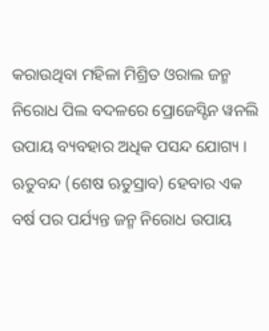କରାଉଥିବା ମହିଳା ମିଶ୍ରିତ ଓରାଲ ଜନ୍ମ ନିରୋଧ ପିଲ ବଦଳରେ ପ୍ରୋଜେସ୍ଟିନ ୱନଲି ଉପାୟ ବ୍ୟବହାର ଅଧିକ ପସନ୍ଦ ଯୋଗ୍ୟ । ଋତୁବନ୍ଦ (ଶେଷ ଋତୁସ୍ରାବ) ହେବାର ଏକ ବର୍ଷ ପର ପର୍ଯ୍ୟନ୍ତ ଜନ୍ମ ନିରୋଧ ଉପାୟ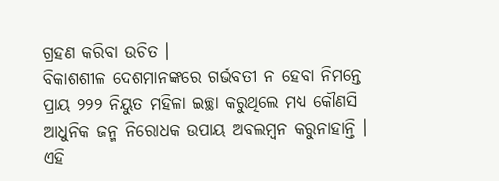ଗ୍ରହଣ କରିବା ଉଚିତ ।
ବିକାଶଶୀଳ ଦେଶମାନଙ୍କରେ ଗର୍ଭବତୀ ନ ହେବା ନିମନ୍ତେ ପ୍ରାୟ ୨୨୨ ନିୟୁତ ମହିଳା ଇଚ୍ଛା କରୁଥିଲେ ମଧ୍ୟ କୌଣସି ଆଧୁନିକ ଜନ୍ମ ନିରୋଧକ ଉପାୟ ଅବଲମ୍ବନ କରୁନାହାନ୍ତି । ଏହି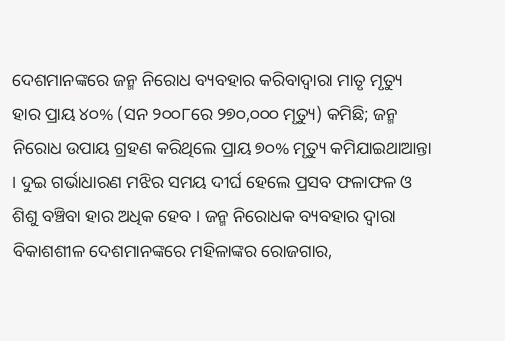ଦେଶମାନଙ୍କରେ ଜନ୍ମ ନିରୋଧ ବ୍ୟବହାର କରିବାଦ୍ୱାରା ମାତୃ ମୃତ୍ୟୁ ହାର ପ୍ରାୟ ୪୦% (ସନ ୨୦୦୮ରେ ୨୭୦,୦୦୦ ମୃତ୍ୟୁ) କମିଛି; ଜନ୍ମ ନିରୋଧ ଉପାୟ ଗ୍ରହଣ କରିଥିଲେ ପ୍ରାୟ ୭୦% ମୃତ୍ୟୁ କମିଯାଇଥାଆନ୍ତା । ଦୁଇ ଗର୍ଭାଧାରଣ ମଝିର ସମୟ ଦୀର୍ଘ ହେଲେ ପ୍ରସବ ଫଳାଫଳ ଓ ଶିଶୁ ବଞ୍ଚିବା ହାର ଅଧିକ ହେବ । ଜନ୍ମ ନିରୋଧକ ବ୍ୟବହାର ଦ୍ଵାରା ବିକାଶଶୀଳ ଦେଶମାନଙ୍କରେ ମହିଳାଙ୍କର ରୋଜଗାର,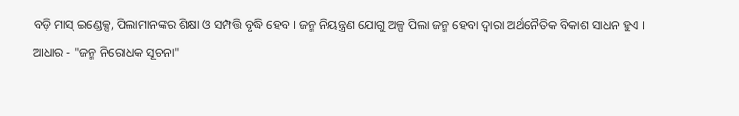ବଡ଼ି ମାସ୍ ଇଣ୍ଡେକ୍ସ, ପିଲାମାନଙ୍କର ଶିକ୍ଷା ଓ ସମ୍ପତ୍ତି ବୃଦ୍ଧି ହେବ । ଜନ୍ମ ନିୟନ୍ତ୍ରଣ ଯୋଗୁ ଅଳ୍ପ ପିଲା ଜନ୍ମ ହେବା ଦ୍ଵାରା ଅର୍ଥନୈତିକ ବିକାଶ ସାଧନ ହୁଏ ।
ଆଧାର - "ଜନ୍ମ ନିରୋଧକ ସୂଚନା"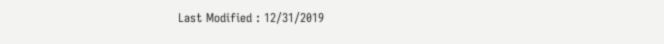Last Modified : 12/31/2019